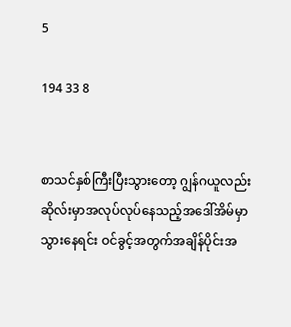5

194 33 8


စာသင်နှစ်ကြီးပြီးသွားတော့ ဂျွန်ဂယူလည်း ဆိုလ်းမှာအလုပ်လုပ်နေသည့်အဒေါ်အိမ်မှာသွားနေရင်း ဝင်ခွင့်အတွက်အချိန်ပိုင်းအ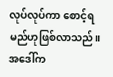လုပ်လုပ်ကာ စောင့်ရမည်ဟုဖြစ်လာသည်။အဒေါ်က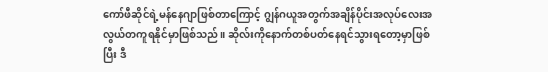ကော်ဖီဆိုင်ရဲ့မန်နေဂျာဖြစ်တာကြောင့် ဂျွန်ဂယူအတွက်အချိန်ပိုင်းအလုပ်လေးအလွယ်တကူရနိုင်မှာဖြစ်သည်။ ဆိုလ်းကိုနောက်တစ်ပတ်နေရင်သွားရတော့မှာဖြစ်ပြီး ဒီ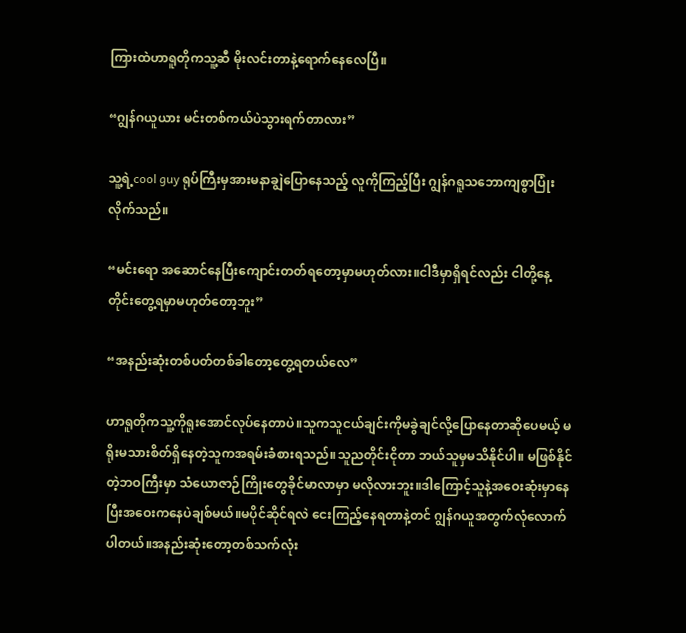ကြားထဲဟာရူတိုကသူ့ဆီ မိုးလင်းတာနဲ့ရောက်နေလေပြီ။

“ဂျွန်ဂယူယား မင်းတစ်ကယ်ပဲသွားရက်တာလား”

သူ့ရဲ့cool guy ရုပ်ကြီးမှအားမနာချွဲပြောနေသည့် လူကိုကြည့်ပြီး ဂျွန်ဂရူသ‌ဘောကျစွာပြုံးလိုက်သည်။

“မင်းရော အဆောင်နေပြီးကျောင်းတတ်ရတော့မှာမဟုတ်လား။ငါဒီမှာရှိရင်လည်း ငါတို့နေ့တိုင်းတွေ့ရမှာမဟုတ်တော့ဘူး”

“အနည်းဆုံးတစ်ပတ်တစ်ခါတော့တွေ့ရတယ်လေ”

ဟာရူတိုကသူ့ကိုရူးအောင်လုပ်နေတာပဲ။သူကသူငယ်ချင်းကိုမခွဲချင်လို့ပြောနေတာဆိုပေမယ့် မရိုးမသားစိတ်ရှိနေတဲ့သူကအရမ်းခံစားရသည်။သူညတိုင်းငိုတာ ဘယ်သူမှမသိနိုင်ပါ။ မဖြစ်နိုင်တဲ့ဘဝကြီးမှာ သံယောဇာဉ်ကြိုးတွေခိုင်မာလာမှာ မလိုလားဘူး။ဒါကြောင့်သူနဲ့အဝေးဆုံးမှာနေပြီးအဝေးကနေပဲချစ်မယ်။မပိုင်ဆိုင်ရလဲ ငေးကြည့်နေရတာနဲ့တင် ဂျွန်ဂယူအတွက်လုံလောက်ပါတယ်။အနည်းဆုံးတော့တစ်သက်လုံး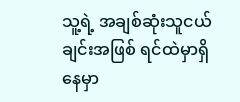သူ့ရဲ့ အချစ်ဆုံးသူငယ်ချင်းအဖြစ် ရင်ထဲမှာရှိနေမှာ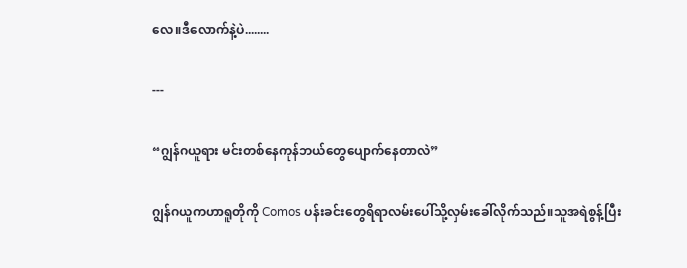လေ။ဒီလောက်နဲ့ပဲ........

---

“ဂျွန်ဂယူရား မင်းတစ်နေကုန်ဘယ်တွေပျောက်နေတာလဲ”

ဂျွန်ဂယူကဟာရူတိုကို Comos ပန်းခင်းတွေရိရာလမ်းပေါ်သို့လှမ်းခေါ်လိုက်သည်။သူအရဲစွန့်ပြီး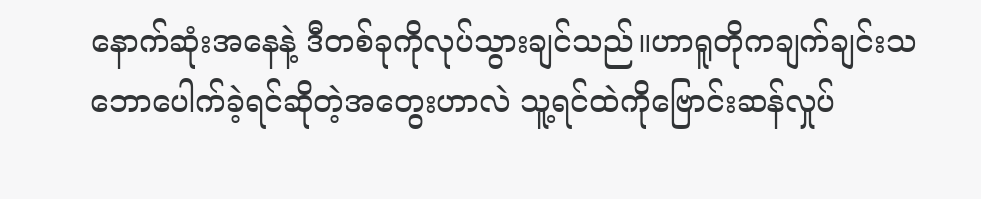နောက်ဆုံးအနေနဲ့ ဒီတစ်ခုကိုလုပ်သွားချင်သည်။ဟာရူတိုကချက်ချင်းသဘောပေါက်ခဲ့ရင်ဆိုတဲ့အတွေးဟာလဲ သူ့ရင်ထဲကိုဗြောင်းဆန်လှုပ်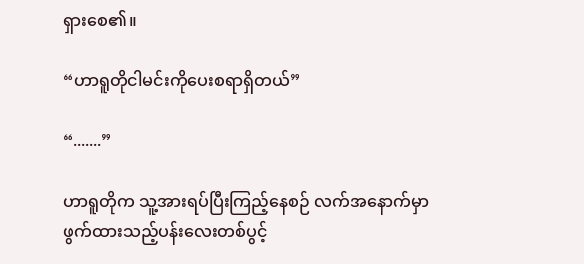ရှားစေ၏။

“ဟာရူတိုငါမင်းကိုပေးစရာရှိတယ်”

“.......”

ဟာရူတိုက သူ့အားရပ်ပြီးကြည့်နေစဉ် လက်အနောက်မှာဖွက်ထားသည့်ပန်းလေးတစ်ပွင့်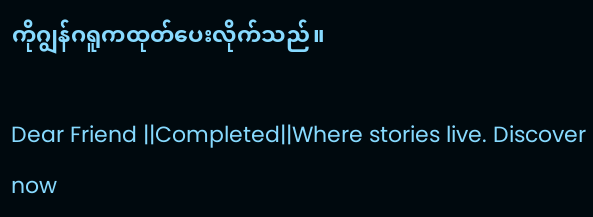ကိုဂျွန်ဂရူကထုတ်ပေးလိုက်သည်။

Dear Friend ||Completed||Where stories live. Discover now